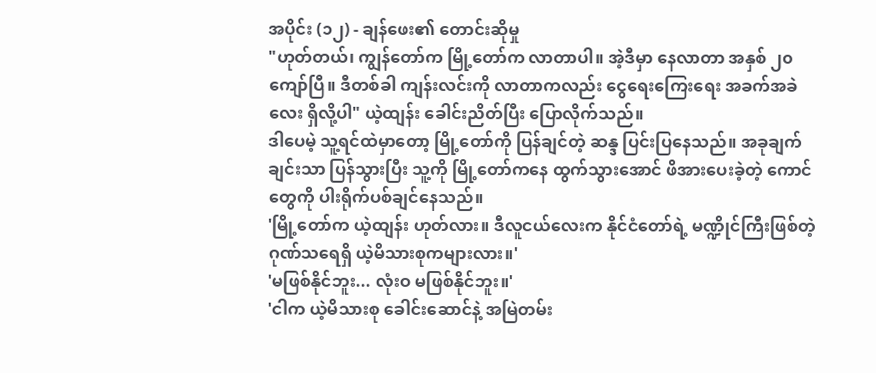အပိုင်း (၁၂) - ချန်ဖေး၏ တောင်းဆိုမှု
"ဟုတ်တယ်၊ ကျွန်တော်က မြို့တော်က လာတာပါ။ အဲ့ဒီမှာ နေလာတာ အနှစ် ၂၀ ကျော်ပြီ။ ဒီတစ်ခါ ကျန်းလင်းကို လာတာကလည်း ငွေရေးကြေးရေး အခက်အခဲလေး ရှိလို့ပါ" ယဲ့ထျန်း ခေါင်းညိတ်ပြီး ပြောလိုက်သည်။
ဒါပေမဲ့ သူ့ရင်ထဲမှာတော့ မြို့တော်ကို ပြန်ချင်တဲ့ ဆန္ဒ ပြင်းပြနေသည်။ အခုချက်ချင်းသာ ပြန်သွားပြီး သူ့ကို မြို့တော်ကနေ ထွက်သွားအောင် ဖိအားပေးခဲ့တဲ့ ကောင်တွေကို ပါးရိုက်ပစ်ချင်နေသည်။
'မြို့တော်က ယဲ့ထျန်း ဟုတ်လား။ ဒီလူငယ်လေးက နိုင်ငံတော်ရဲ့ မဏ္ဍိုင်ကြီးဖြစ်တဲ့ ဂုဏ်သရေရှိ ယဲ့မိသားစုကများလား။'
'မဖြစ်နိုင်ဘူး... လုံးဝ မဖြစ်နိုင်ဘူး။'
'ငါက ယဲ့မိသားစု ခေါင်းဆောင်နဲ့ အမြဲတမ်း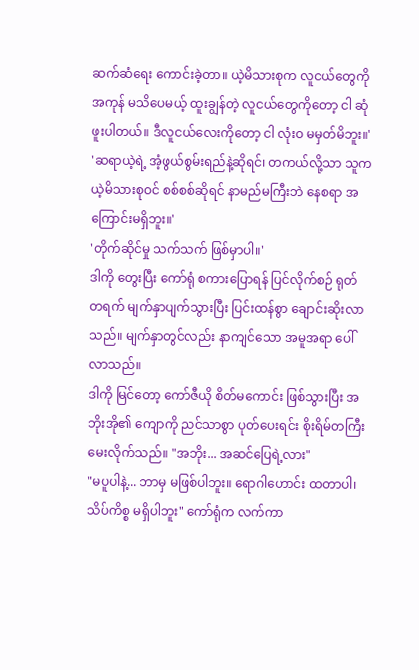ဆက်ဆံရေး ကောင်းခဲ့တာ။ ယဲ့မိသားစုက လူငယ်တွေကို အကုန် မသိပေမယ့် ထူးချွန်တဲ့ လူငယ်တွေကိုတော့ ငါ ဆုံဖူးပါတယ်။ ဒီလူငယ်လေးကိုတော့ ငါ လုံးဝ မမှတ်မိဘူး။'
'ဆရာယဲ့ရဲ့ အံ့ဖွယ်စွမ်းရည်နဲ့ဆိုရင်၊ တကယ်လို့သာ သူက ယဲ့မိသားစုဝင် စစ်စစ်ဆိုရင် နာမည်မကြီးဘဲ နေစရာ အကြောင်းမရှိဘူး။'
'တိုက်ဆိုင်မှု သက်သက် ဖြစ်မှာပါ။'
ဒါကို တွေးပြီး ကော်ရုံ စကားပြောရန် ပြင်လိုက်စဉ် ရုတ်တရက် မျက်နှာပျက်သွားပြီး ပြင်းထန်စွာ ချောင်းဆိုးလာသည်။ မျက်နှာတွင်လည်း နာကျင်သော အမူအရာ ပေါ်လာသည်။
ဒါကို မြင်တော့ ကော်ဇီယို စိတ်မကောင်း ဖြစ်သွားပြီး အဘိုးအို၏ ကျောကို ညင်သာစွာ ပုတ်ပေးရင်း စိုးရိမ်တကြီး မေးလိုက်သည်။ "အဘိုး... အဆင်ပြေရဲ့လား"
"မပူပါနဲ့... ဘာမှ မဖြစ်ပါဘူး။ ရောဂါဟောင်း ထတာပါ၊ သိပ်ကိစ္စ မရှိပါဘူး" ကော်ရုံက လက်ကာ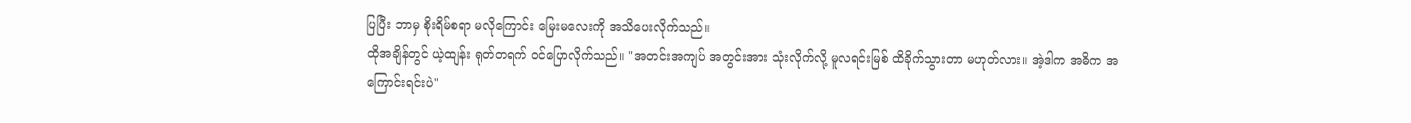ပြပြီး ဘာမှ စိုးရိမ်စရာ မလိုကြောင်း မြေးမလေးကို အသိပေးလိုက်သည်။
ထိုအချိန်တွင် ယဲ့ထျန်း ရုတ်တရက် ဝင်ပြောလိုက်သည်။ "အတင်းအကျပ် အတွင်းအား သုံးလိုက်လို့ မူလရင်းမြစ် ထိခိုက်သွားတာ မဟုတ်လား။ အဲ့ဒါက အဓိက အကြောင်းရင်းပဲ"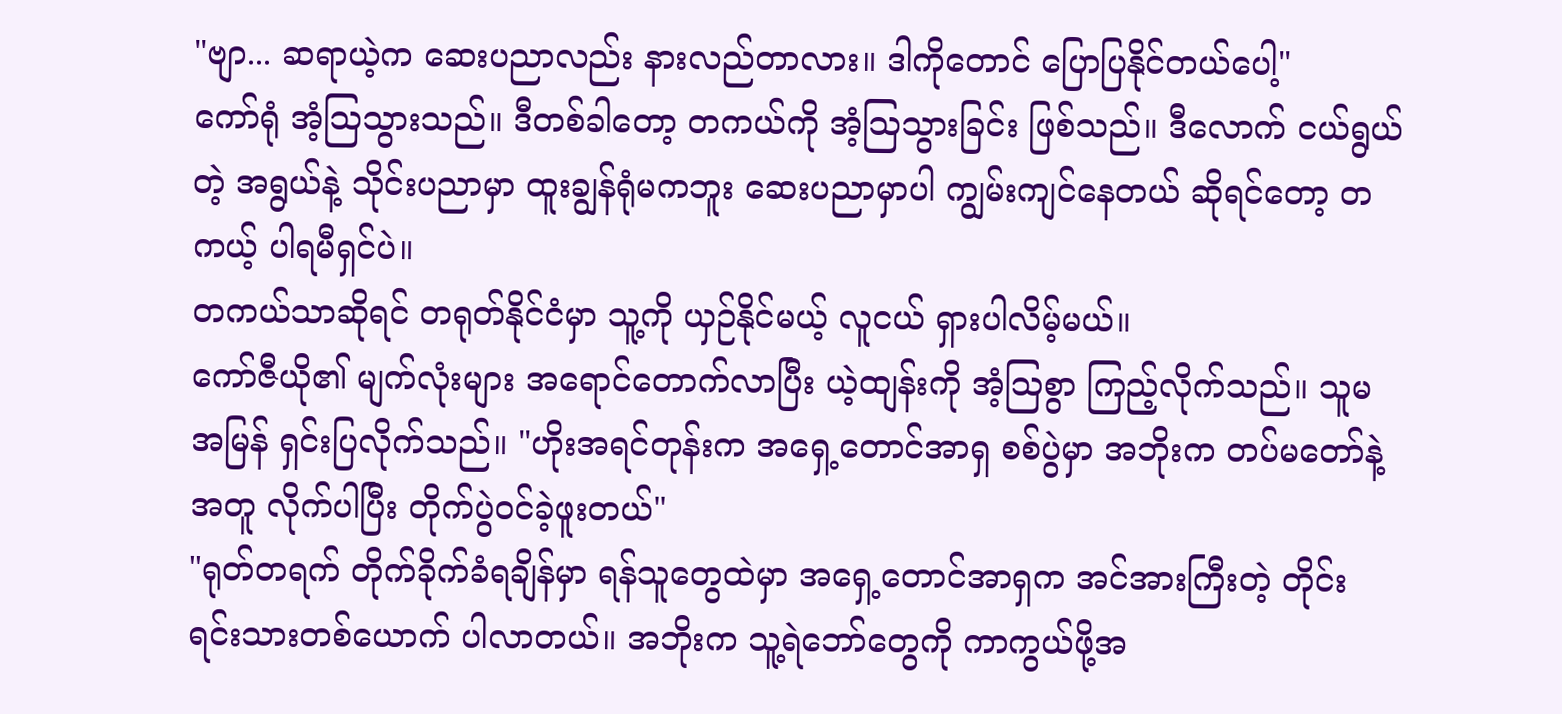"ဗျာ... ဆရာယဲ့က ဆေးပညာလည်း နားလည်တာလား။ ဒါကိုတောင် ပြောပြနိုင်တယ်ပေါ့"
ကော်ရုံ အံ့သြသွားသည်။ ဒီတစ်ခါတော့ တကယ်ကို အံ့သြသွားခြင်း ဖြစ်သည်။ ဒီလောက် ငယ်ရွယ်တဲ့ အရွယ်နဲ့ သိုင်းပညာမှာ ထူးချွန်ရုံမကဘူး ဆေးပညာမှာပါ ကျွမ်းကျင်နေတယ် ဆိုရင်တော့ တကယ့် ပါရမီရှင်ပဲ။
တကယ်သာဆိုရင် တရုတ်နိုင်ငံမှာ သူ့ကို ယှဉ်နိုင်မယ့် လူငယ် ရှားပါလိမ့်မယ်။
ကော်ဇီယို၏ မျက်လုံးများ အရောင်တောက်လာပြီး ယဲ့ထျန်းကို အံ့သြစွာ ကြည့်လိုက်သည်။ သူမ အမြန် ရှင်းပြလိုက်သည်။ "ဟိုးအရင်တုန်းက အရှေ့တောင်အာရှ စစ်ပွဲမှာ အဘိုးက တပ်မတော်နဲ့အတူ လိုက်ပါပြီး တိုက်ပွဲဝင်ခဲ့ဖူးတယ်"
"ရုတ်တရက် တိုက်ခိုက်ခံရချိန်မှာ ရန်သူတွေထဲမှာ အရှေ့တောင်အာရှက အင်အားကြီးတဲ့ တိုင်းရင်းသားတစ်ယောက် ပါလာတယ်။ အဘိုးက သူ့ရဲဘော်တွေကို ကာကွယ်ဖို့အ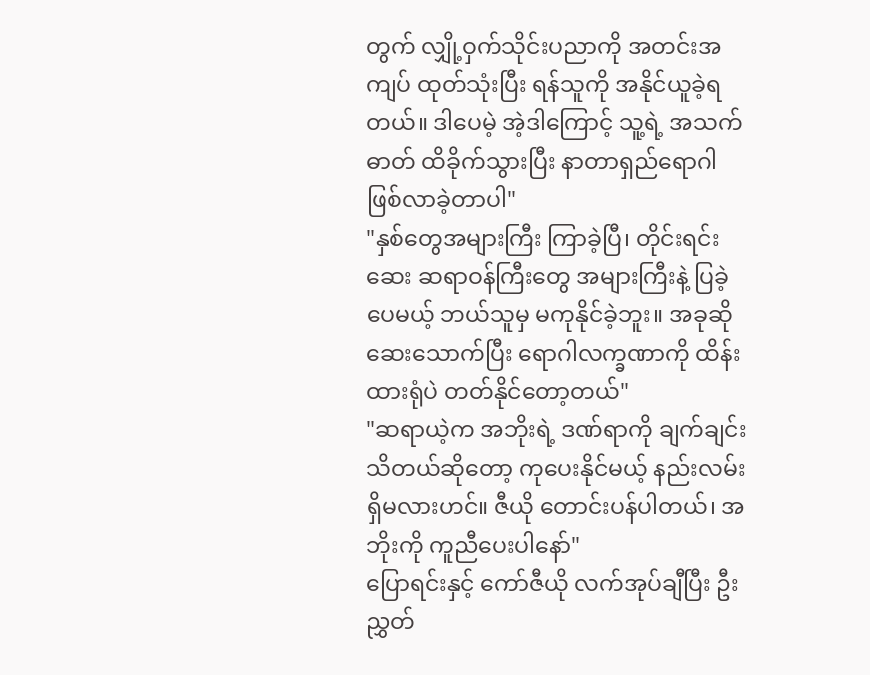တွက် လျှို့ဝှက်သိုင်းပညာကို အတင်းအကျပ် ထုတ်သုံးပြီး ရန်သူကို အနိုင်ယူခဲ့ရတယ်။ ဒါပေမဲ့ အဲ့ဒါကြောင့် သူ့ရဲ့ အသက်ဓာတ် ထိခိုက်သွားပြီး နာတာရှည်ရောဂါ ဖြစ်လာခဲ့တာပါ"
"နှစ်တွေအများကြီး ကြာခဲ့ပြီ၊ တိုင်းရင်းဆေး ဆရာဝန်ကြီးတွေ အများကြီးနဲ့ ပြခဲ့ပေမယ့် ဘယ်သူမှ မကုနိုင်ခဲ့ဘူး။ အခုဆို ဆေးသောက်ပြီး ရောဂါလက္ခဏာကို ထိန်းထားရုံပဲ တတ်နိုင်တော့တယ်"
"ဆရာယဲ့က အဘိုးရဲ့ ဒဏ်ရာကို ချက်ချင်း သိတယ်ဆိုတော့ ကုပေးနိုင်မယ့် နည်းလမ်း ရှိမလားဟင်။ ဇီယို တောင်းပန်ပါတယ်၊ အဘိုးကို ကူညီပေးပါနော်"
ပြောရင်းနှင့် ကော်ဇီယို လက်အုပ်ချီပြီး ဦးညွှတ်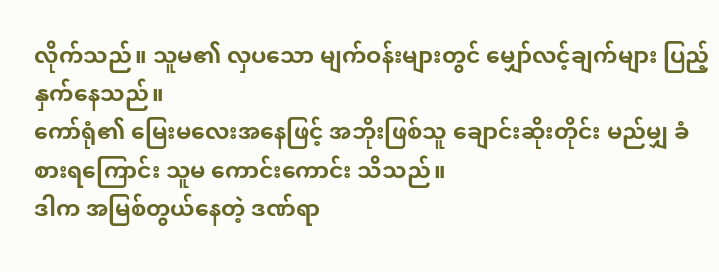လိုက်သည်။ သူမ၏ လှပသော မျက်ဝန်းများတွင် မျှော်လင့်ချက်များ ပြည့်နှက်နေသည်။
ကော်ရုံ၏ မြေးမလေးအနေဖြင့် အဘိုးဖြစ်သူ ချောင်းဆိုးတိုင်း မည်မျှ ခံစားရကြောင်း သူမ ကောင်းကောင်း သိသည်။
ဒါက အမြစ်တွယ်နေတဲ့ ဒဏ်ရာ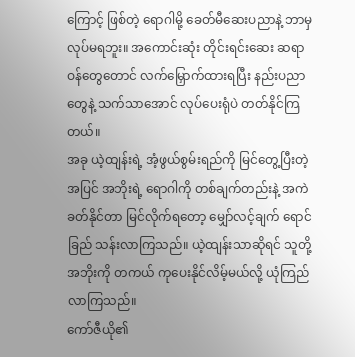ကြောင့် ဖြစ်တဲ့ ရောဂါမို့ ခေတ်မီဆေးပညာနဲ့ ဘာမှ လုပ်မရဘူး။ အကောင်းဆုံး တိုင်းရင်းဆေး ဆရာဝန်တွေတောင် လက်မြှောက်ထားရပြီး နည်းပညာတွေနဲ့ သက်သာအောင် လုပ်ပေးရုံပဲ တတ်နိုင်ကြတယ်။
အခု ယဲ့ထျန်းရဲ့ အံ့ဖွယ်စွမ်းရည်ကို မြင်တွေ့ပြီးတဲ့အပြင် အဘိုးရဲ့ ရောဂါကို တစ်ချက်တည်းနဲ့ အကဲခတ်နိုင်တာ မြင်လိုက်ရတော့ မျှော်လင့်ချက် ရောင်ခြည် သန်းလာကြသည်။ ယဲ့ထျန်းသာဆိုရင် သူတို့အဘိုးကို တကယ် ကုပေးနိုင်လိမ့်မယ်လို့ ယုံကြည်လာကြသည်။
ကော်ဇီယို၏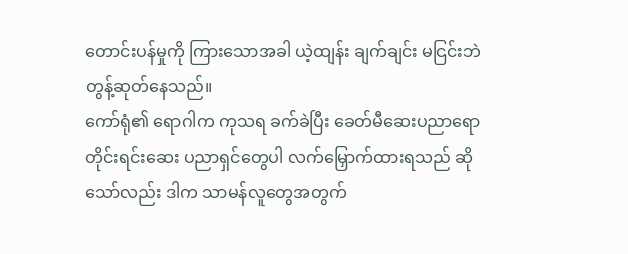တောင်းပန်မှုကို ကြားသောအခါ ယဲ့ထျန်း ချက်ချင်း မငြင်းဘဲ တွန့်ဆုတ်နေသည်။
ကော်ရုံ၏ ရောဂါက ကုသရ ခက်ခဲပြီး ခေတ်မီဆေးပညာရော တိုင်းရင်းဆေး ပညာရှင်တွေပါ လက်မြှောက်ထားရသည် ဆိုသော်လည်း ဒါက သာမန်လူတွေအတွက်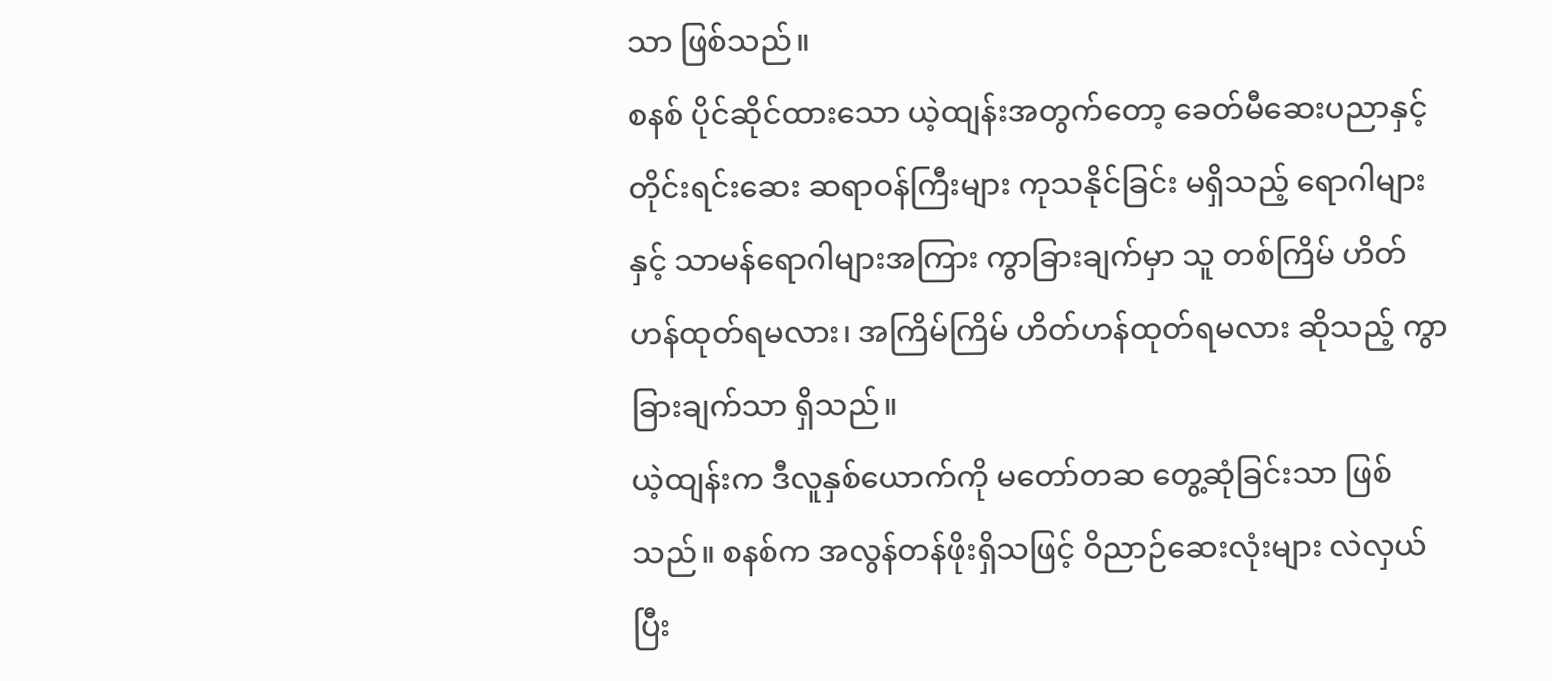သာ ဖြစ်သည်။
စနစ် ပိုင်ဆိုင်ထားသော ယဲ့ထျန်းအတွက်တော့ ခေတ်မီဆေးပညာနှင့် တိုင်းရင်းဆေး ဆရာဝန်ကြီးများ ကုသနိုင်ခြင်း မရှိသည့် ရောဂါများနှင့် သာမန်ရောဂါများအကြား ကွာခြားချက်မှာ သူ တစ်ကြိမ် ဟိတ်ဟန်ထုတ်ရမလား၊ အကြိမ်ကြိမ် ဟိတ်ဟန်ထုတ်ရမလား ဆိုသည့် ကွာခြားချက်သာ ရှိသည်။
ယဲ့ထျန်းက ဒီလူနှစ်ယောက်ကို မတော်တဆ တွေ့ဆုံခြင်းသာ ဖြစ်သည်။ စနစ်က အလွန်တန်ဖိုးရှိသဖြင့် ဝိညာဉ်ဆေးလုံးများ လဲလှယ်ပြီး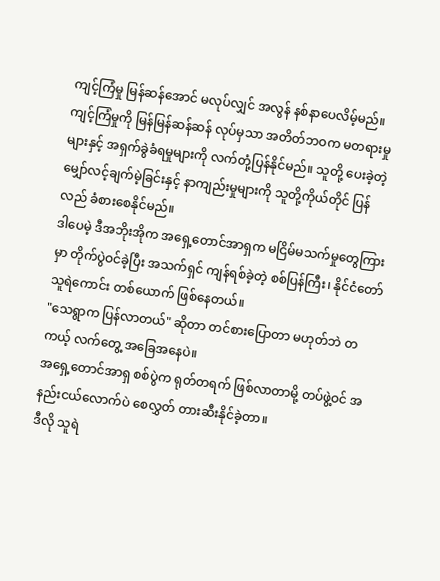ကျင့်ကြံမှု မြန်ဆန်အောင် မလုပ်လျှင် အလွန် နစ်နာပေလိမ့်မည်။
ကျင့်ကြံမှုကို မြန်မြန်ဆန်ဆန် လုပ်မှသာ အတိတ်ဘဝက မတရားမှုများနှင့် အရှက်ခွဲခံရမှုများကို လက်တုံ့ပြန်နိုင်မည်။ သူတို့ ပေးခဲ့တဲ့ မျှော်လင့်ချက်မဲ့ခြင်းနှင့် နာကျည်းမှုများကို သူတို့ကိုယ်တိုင် ပြန်လည် ခံစားစေနိုင်မည်။
ဒါပေမဲ့ ဒီအဘိုးအိုက အရှေ့တောင်အာရှက မငြိမ်မသက်မှုတွေကြားမှာ တိုက်ပွဲဝင်ခဲ့ပြီး အသက်ရှင် ကျန်ရစ်ခဲ့တဲ့ စစ်ပြန်ကြီး၊ နိုင်ငံတော် သူရဲကောင်း တစ်ယောက် ဖြစ်နေတယ်။
"သေရွာက ပြန်လာတယ်" ဆိုတာ တင်စားပြောတာ မဟုတ်ဘဲ တကယ့် လက်တွေ့ အခြေအနေပဲ။
အရှေ့တောင်အာရှ စစ်ပွဲက ရုတ်တရက် ဖြစ်လာတာမို့ တပ်ဖွဲ့ဝင် အနည်းငယ်လောက်ပဲ စေလွှတ် တားဆီးနိုင်ခဲ့တာ။
ဒီလို သူရဲ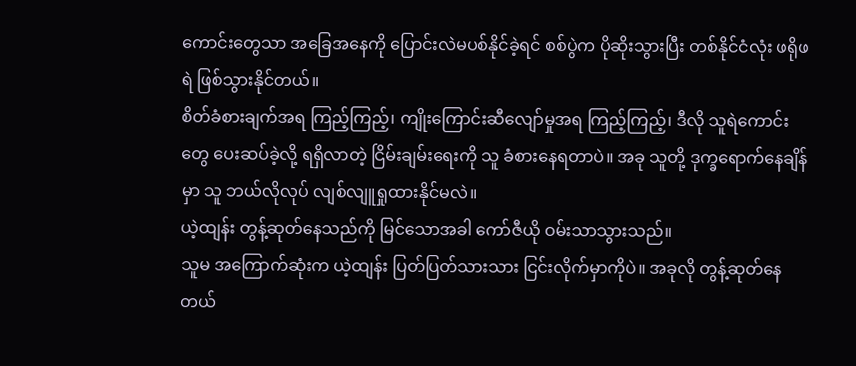ကောင်းတွေသာ အခြေအနေကို ပြောင်းလဲမပစ်နိုင်ခဲ့ရင် စစ်ပွဲက ပိုဆိုးသွားပြီး တစ်နိုင်ငံလုံး ဖရိုဖရဲ ဖြစ်သွားနိုင်တယ်။
စိတ်ခံစားချက်အရ ကြည့်ကြည့်၊ ကျိုးကြောင်းဆီလျော်မှုအရ ကြည့်ကြည့်၊ ဒီလို သူရဲကောင်းတွေ ပေးဆပ်ခဲ့လို့ ရရှိလာတဲ့ ငြိမ်းချမ်းရေးကို သူ ခံစားနေရတာပဲ။ အခု သူတို့ ဒုက္ခရောက်နေချိန်မှာ သူ ဘယ်လိုလုပ် လျစ်လျူရှုထားနိုင်မလဲ။
ယဲ့ထျန်း တွန့်ဆုတ်နေသည်ကို မြင်သောအခါ ကော်ဇီယို ဝမ်းသာသွားသည်။
သူမ အကြောက်ဆုံးက ယဲ့ထျန်း ပြတ်ပြတ်သားသား ငြင်းလိုက်မှာကိုပဲ။ အခုလို တွန့်ဆုတ်နေတယ်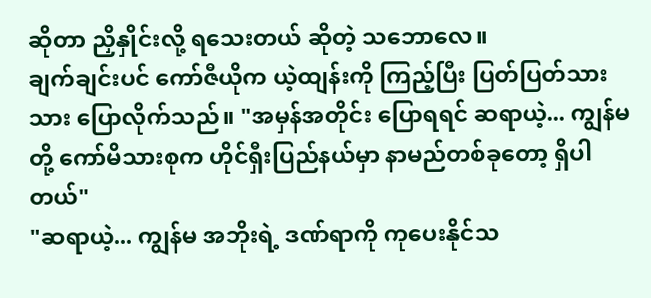ဆိုတာ ညှိနှိုင်းလို့ ရသေးတယ် ဆိုတဲ့ သဘောလေ။
ချက်ချင်းပင် ကော်ဇီယိုက ယဲ့ထျန်းကို ကြည့်ပြီး ပြတ်ပြတ်သားသား ပြောလိုက်သည်။ "အမှန်အတိုင်း ပြောရရင် ဆရာယဲ့... ကျွန်မတို့ ကော်မိသားစုက ဟိုင်ရှီးပြည်နယ်မှာ နာမည်တစ်ခုတော့ ရှိပါတယ်"
"ဆရာယဲ့... ကျွန်မ အဘိုးရဲ့ ဒဏ်ရာကို ကုပေးနိုင်သ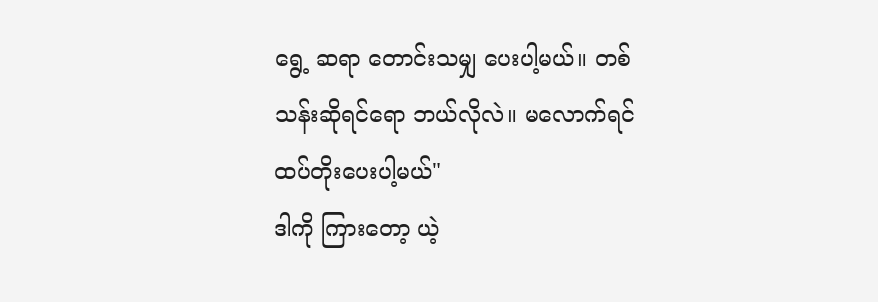ရွေ့ ဆရာ တောင်းသမျှ ပေးပါ့မယ်။ တစ်သန်းဆိုရင်ရော ဘယ်လိုလဲ။ မလောက်ရင် ထပ်တိုးပေးပါ့မယ်"
ဒါကို ကြားတော့ ယဲ့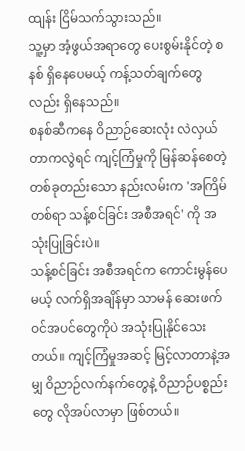ထျန်း ငြိမ်သက်သွားသည်။
သူ့မှာ အံ့ဖွယ်အရာတွေ ပေးစွမ်းနိုင်တဲ့ စနစ် ရှိနေပေမယ့် ကန့်သတ်ချက်တွေလည်း ရှိနေသည်။
စနစ်ဆီကနေ ဝိညာဉ်ဆေးလုံး လဲလှယ်တာကလွဲရင် ကျင့်ကြံမှုကို မြန်ဆန်စေတဲ့ တစ်ခုတည်းသော နည်းလမ်းက 'အကြိမ်တစ်ရာ သန့်စင်ခြင်း အစီအရင်' ကို အသုံးပြုခြင်းပဲ။
သန့်စင်ခြင်း အစီအရင်က ကောင်းမွန်ပေမယ့် လက်ရှိအချိန်မှာ သာမန် ဆေးဖက်ဝင်အပင်တွေကိုပဲ အသုံးပြုနိုင်သေးတယ်။ ကျင့်ကြံမှုအဆင့် မြင့်လာတာနဲ့အမျှ ဝိညာဉ်လက်နက်တွေနဲ့ ဝိညာဉ်ပစ္စည်းတွေ လိုအပ်လာမှာ ဖြစ်တယ်။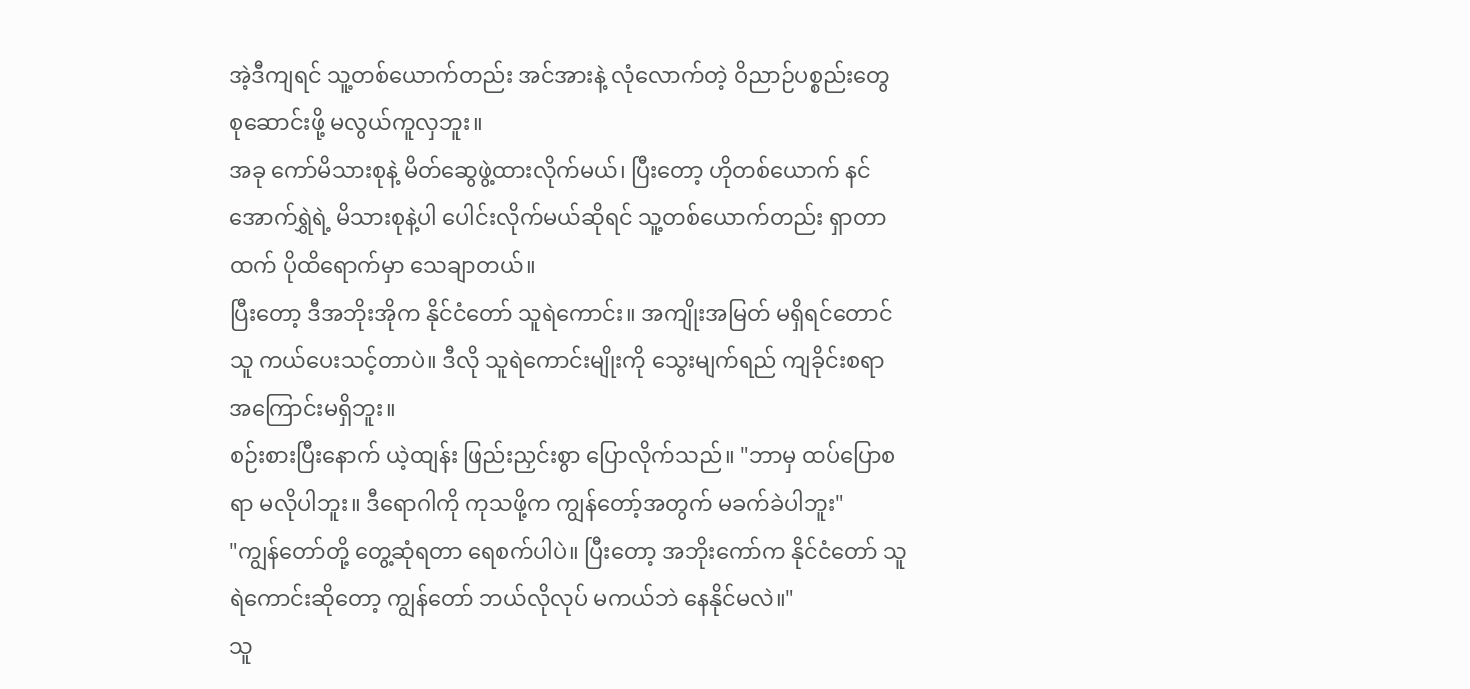အဲ့ဒီကျရင် သူ့တစ်ယောက်တည်း အင်အားနဲ့ လုံလောက်တဲ့ ဝိညာဉ်ပစ္စည်းတွေ စုဆောင်းဖို့ မလွယ်ကူလှဘူး။
အခု ကော်မိသားစုနဲ့ မိတ်ဆွေဖွဲ့ထားလိုက်မယ်၊ ပြီးတော့ ဟိုတစ်ယောက် နင်အောက်ရွှဲရဲ့ မိသားစုနဲ့ပါ ပေါင်းလိုက်မယ်ဆိုရင် သူ့တစ်ယောက်တည်း ရှာတာထက် ပိုထိရောက်မှာ သေချာတယ်။
ပြီးတော့ ဒီအဘိုးအိုက နိုင်ငံတော် သူရဲကောင်း။ အကျိုးအမြတ် မရှိရင်တောင် သူ ကယ်ပေးသင့်တာပဲ။ ဒီလို သူရဲကောင်းမျိုးကို သွေးမျက်ရည် ကျခိုင်းစရာ အကြောင်းမရှိဘူး။
စဉ်းစားပြီးနောက် ယဲ့ထျန်း ဖြည်းညှင်းစွာ ပြောလိုက်သည်။ "ဘာမှ ထပ်ပြောစရာ မလိုပါဘူး။ ဒီရောဂါကို ကုသဖို့က ကျွန်တော့်အတွက် မခက်ခဲပါဘူး"
"ကျွန်တော်တို့ တွေ့ဆုံရတာ ရေစက်ပါပဲ။ ပြီးတော့ အဘိုးကော်က နိုင်ငံတော် သူရဲကောင်းဆိုတော့ ကျွန်တော် ဘယ်လိုလုပ် မကယ်ဘဲ နေနိုင်မလဲ။"
သူ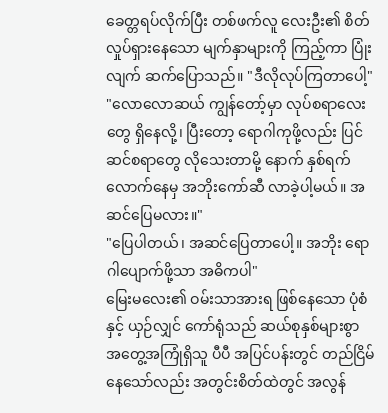ခေတ္တရပ်လိုက်ပြီး တစ်ဖက်လူ လေးဦး၏ စိတ်လှုပ်ရှားနေသော မျက်နှာများကို ကြည့်ကာ ပြုံးလျက် ဆက်ပြောသည်။ "ဒီလိုလုပ်ကြတာပေါ့"
"လောလောဆယ် ကျွန်တော့်မှာ လုပ်စရာလေးတွေ ရှိနေလို့၊ ပြီးတော့ ရောဂါကုဖို့လည်း ပြင်ဆင်စရာတွေ လိုသေးတာမို့ နောက် နှစ်ရက်လောက်နေမှ အဘိုးကော်ဆီ လာခဲ့ပါ့မယ်။ အဆင်ပြေမလား။"
"ပြေပါတယ်၊ အဆင်ပြေတာပေါ့။ အဘိုး ရောဂါပျောက်ဖို့သာ အဓိကပါ"
မြေးမလေး၏ ဝမ်းသာအားရ ဖြစ်နေသော ပုံစံနှင့် ယှဉ်လျှင် ကော်ရုံသည် ဆယ်စုနှစ်များစွာ အတွေ့အကြုံရှိသူ ပီပီ အပြင်ပန်းတွင် တည်ငြိမ်နေသော်လည်း အတွင်းစိတ်ထဲတွင် အလွန်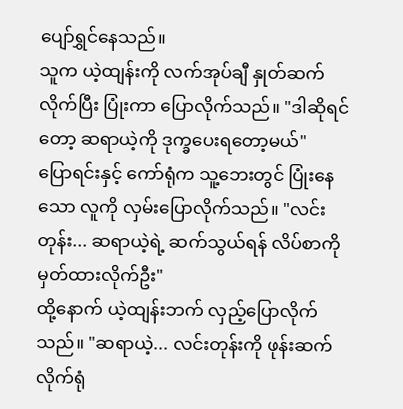ပျော်ရွှင်နေသည်။
သူက ယဲ့ထျန်းကို လက်အုပ်ချီ နှုတ်ဆက်လိုက်ပြီး ပြုံးကာ ပြောလိုက်သည်။ "ဒါဆိုရင်တော့ ဆရာယဲ့ကို ဒုက္ခပေးရတော့မယ်"
ပြောရင်းနှင့် ကော်ရုံက သူ့ဘေးတွင် ပြုံးနေသော လူကို လှမ်းပြောလိုက်သည်။ "လင်းတုန်း... ဆရာယဲ့ရဲ့ ဆက်သွယ်ရန် လိပ်စာကို မှတ်ထားလိုက်ဦး"
ထို့နောက် ယဲ့ထျန်းဘက် လှည့်ပြောလိုက်သည်။ "ဆရာယဲ့... လင်းတုန်းကို ဖုန်းဆက်လိုက်ရုံ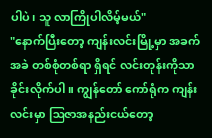ပါပဲ၊ သူ လာကြိုပါလိမ့်မယ်"
"နောက်ပြီးတော့ ကျန်းလင်းမြို့မှာ အခက်အခဲ တစ်စုံတစ်ရာ ရှိရင် လင်းတုန်းကိုသာ ခိုင်းလိုက်ပါ။ ကျွန်တော် ကော်ရုံက ကျန်းလင်းမှာ ဩဇာအနည်းငယ်တော့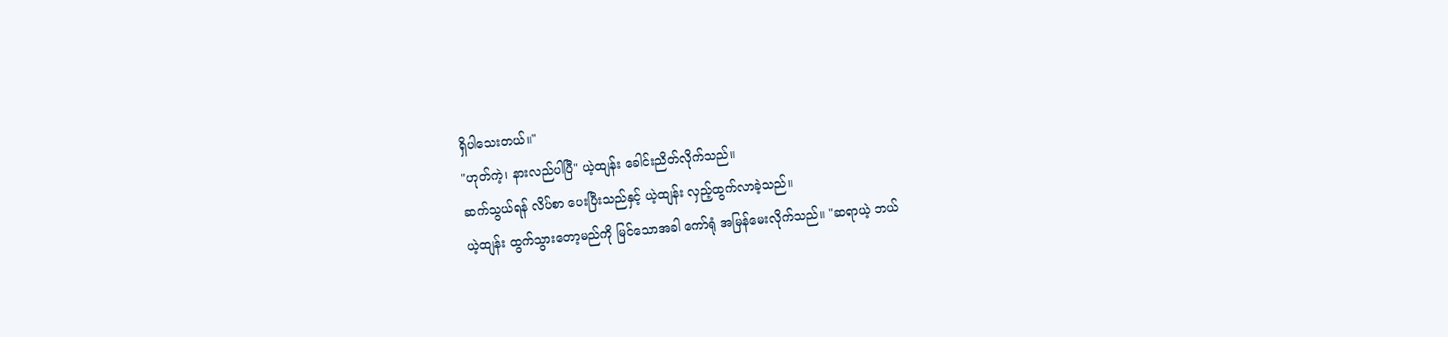ရှိပါသေးတယ်။"
"ဟုတ်ကဲ့၊ နားလည်ပါပြီ" ယဲ့ထျန်း ခေါင်းညိတ်လိုက်သည်။
ဆက်သွယ်ရန် လိပ်စာ ပေးပြီးသည်နှင့် ယဲ့ထျန်း လှည့်ထွက်လာခဲ့သည်။
ယဲ့ထျန်း ထွက်သွားတော့မည်ကို မြင်သောအခါ ကော်ရုံ အမြန်မေးလိုက်သည်။ "ဆရာယဲ့ ဘယ်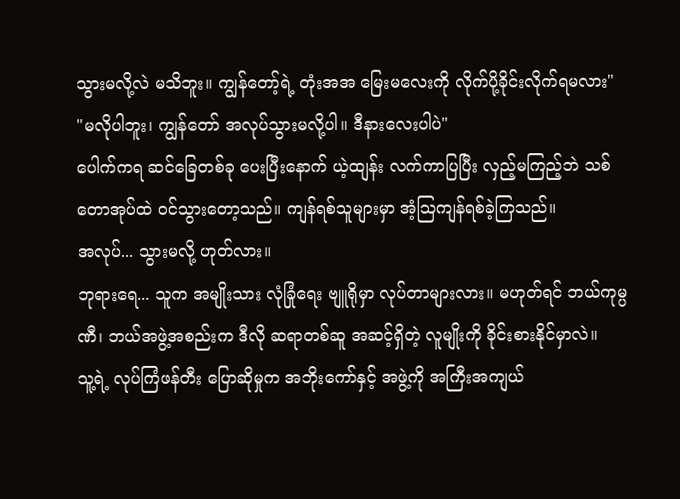သွားမလို့လဲ မသိဘူး။ ကျွန်တော့်ရဲ့ တုံးအအ မြေးမလေးကို လိုက်ပို့ခိုင်းလိုက်ရမလား"
"မလိုပါဘူး၊ ကျွန်တော် အလုပ်သွားမလို့ပါ။ ဒီနားလေးပါပဲ"
ပေါက်ကရ ဆင်ခြေတစ်ခု ပေးပြီးနောက် ယဲ့ထျန်း လက်ကာပြပြီး လှည့်မကြည့်ဘဲ သစ်တောအုပ်ထဲ ဝင်သွားတော့သည်။ ကျန်ရစ်သူများမှာ အံ့သြကျန်ရစ်ခဲ့ကြသည်။
အလုပ်... သွားမလို့ ဟုတ်လား။
ဘုရားရေ... သူက အမျိုးသား လုံခြုံရေး ဗျူရိုမှာ လုပ်တာများလား။ မဟုတ်ရင် ဘယ်ကုမ္ပဏီ၊ ဘယ်အဖွဲ့အစည်းက ဒီလို ဆရာတစ်ဆူ အဆင့်ရှိတဲ့ လူမျိုးကို ခိုင်းစားနိုင်မှာလဲ။
သူ့ရဲ့ လုပ်ကြံဖန်တီး ပြောဆိုမှုက အဘိုးကော်နှင့် အဖွဲ့ကို အကြီးအကျယ်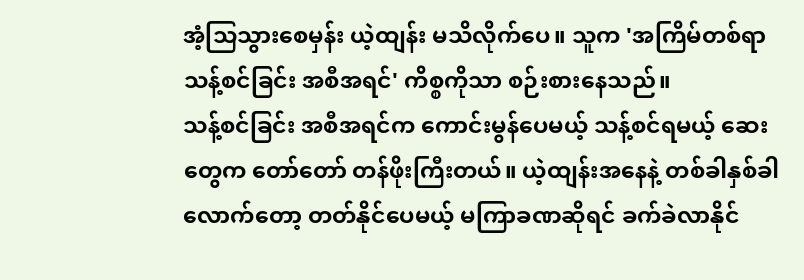အံ့သြသွားစေမှန်း ယဲ့ထျန်း မသိလိုက်ပေ။ သူက 'အကြိမ်တစ်ရာ သန့်စင်ခြင်း အစီအရင်' ကိစ္စကိုသာ စဉ်းစားနေသည်။
သန့်စင်ခြင်း အစီအရင်က ကောင်းမွန်ပေမယ့် သန့်စင်ရမယ့် ဆေးတွေက တော်တော် တန်ဖိုးကြီးတယ်။ ယဲ့ထျန်းအနေနဲ့ တစ်ခါနှစ်ခါလောက်တော့ တတ်နိုင်ပေမယ့် မကြာခဏဆိုရင် ခက်ခဲလာနိုင်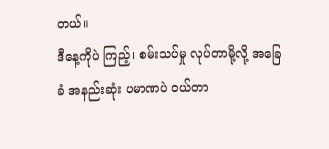တယ်။
ဒီနေ့ကိုပဲ ကြည့်၊ စမ်းသပ်မှု လုပ်တာမို့လို့ အခြေခံ အနည်းဆုံး ပမာဏပဲ ဝယ်တာ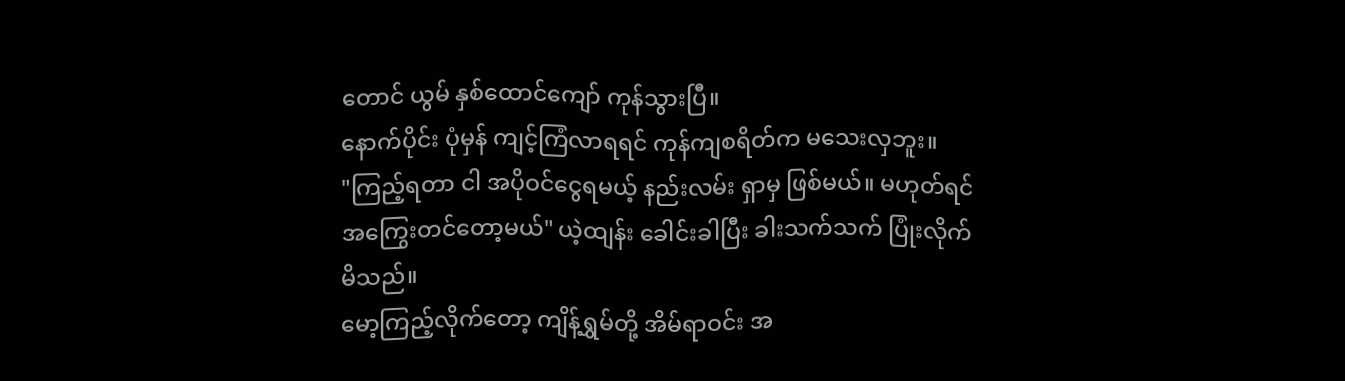တောင် ယွမ် နှစ်ထောင်ကျော် ကုန်သွားပြီ။
နောက်ပိုင်း ပုံမှန် ကျင့်ကြံလာရရင် ကုန်ကျစရိတ်က မသေးလှဘူး။
"ကြည့်ရတာ ငါ အပိုဝင်ငွေရမယ့် နည်းလမ်း ရှာမှ ဖြစ်မယ်။ မဟုတ်ရင် အကြွေးတင်တော့မယ်" ယဲ့ထျန်း ခေါင်းခါပြီး ခါးသက်သက် ပြုံးလိုက်မိသည်။
မော့ကြည့်လိုက်တော့ ကျိန့်ရွှမ်တို့ အိမ်ရာဝင်း အ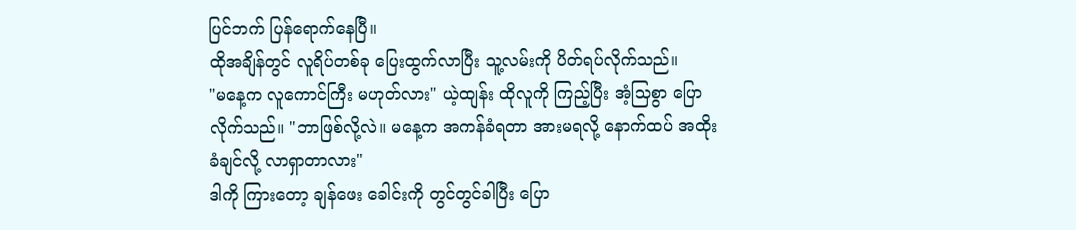ပြင်ဘက် ပြန်ရောက်နေပြီ။
ထိုအချိန်တွင် လူရိပ်တစ်ခု ပြေးထွက်လာပြီး သူ့လမ်းကို ပိတ်ရပ်လိုက်သည်။
"မနေ့က လူကောင်ကြီး မဟုတ်လား" ယဲ့ထျန်း ထိုလူကို ကြည့်ပြီး အံ့သြစွာ ပြောလိုက်သည်။ "ဘာဖြစ်လို့လဲ။ မနေ့က အကန်ခံရတာ အားမရလို့ နောက်ထပ် အထိုးခံချင်လို့ လာရှာတာလား"
ဒါကို ကြားတော့ ချန်ဖေး ခေါင်းကို တွင်တွင်ခါပြီး ပြော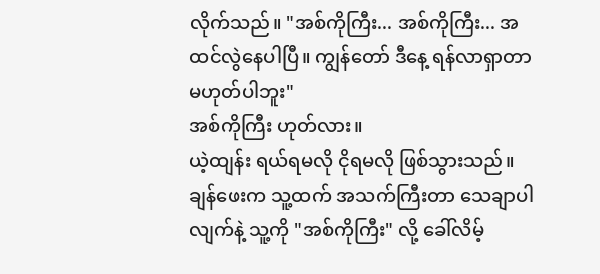လိုက်သည်။ "အစ်ကိုကြီး... အစ်ကိုကြီး... အထင်လွဲနေပါပြီ။ ကျွန်တော် ဒီနေ့ ရန်လာရှာတာ မဟုတ်ပါဘူး"
အစ်ကိုကြီး ဟုတ်လား။
ယဲ့ထျန်း ရယ်ရမလို ငိုရမလို ဖြစ်သွားသည်။ ချန်ဖေးက သူ့ထက် အသက်ကြီးတာ သေချာပါလျက်နဲ့ သူ့ကို "အစ်ကိုကြီး" လို့ ခေါ်လိမ့်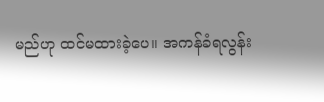မည်ဟု ထင်မထားခဲ့ပေ။ အကန်ခံရလွန်း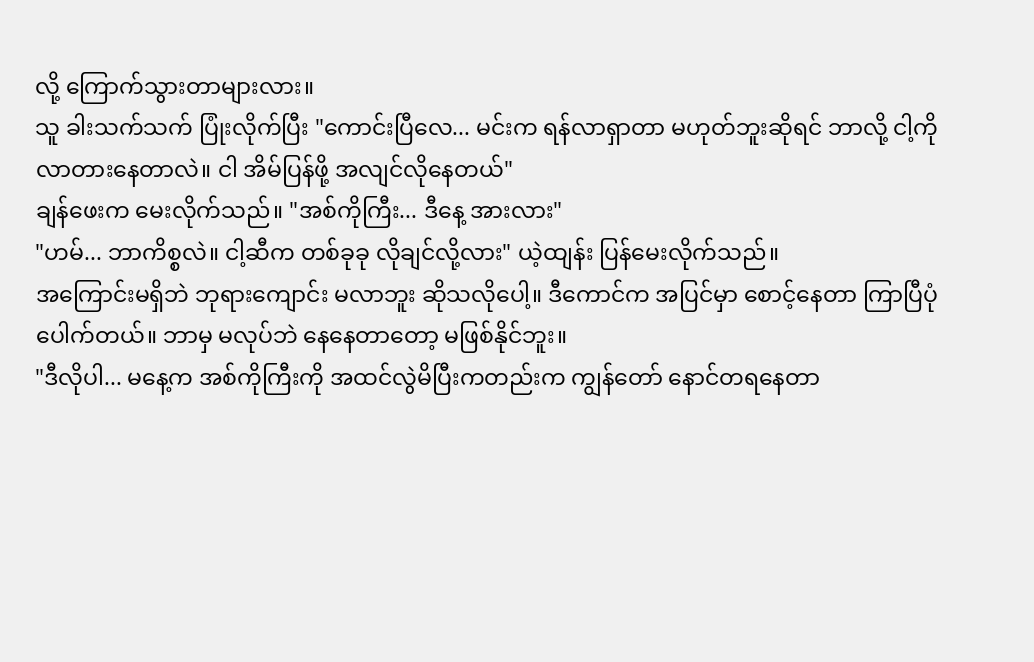လို့ ကြောက်သွားတာများလား။
သူ ခါးသက်သက် ပြုံးလိုက်ပြီး "ကောင်းပြီလေ... မင်းက ရန်လာရှာတာ မဟုတ်ဘူးဆိုရင် ဘာလို့ ငါ့ကို လာတားနေတာလဲ။ ငါ အိမ်ပြန်ဖို့ အလျင်လိုနေတယ်"
ချန်ဖေးက မေးလိုက်သည်။ "အစ်ကိုကြီး... ဒီနေ့ အားလား"
"ဟမ်... ဘာကိစ္စလဲ။ ငါ့ဆီက တစ်ခုခု လိုချင်လို့လား" ယဲ့ထျန်း ပြန်မေးလိုက်သည်။
အကြောင်းမရှိဘဲ ဘုရားကျောင်း မလာဘူး ဆိုသလိုပေါ့။ ဒီကောင်က အပြင်မှာ စောင့်နေတာ ကြာပြီပုံပေါက်တယ်။ ဘာမှ မလုပ်ဘဲ နေနေတာတော့ မဖြစ်နိုင်ဘူး။
"ဒီလိုပါ... မနေ့က အစ်ကိုကြီးကို အထင်လွဲမိပြီးကတည်းက ကျွန်တော် နောင်တရနေတာ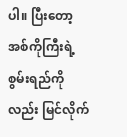ပါ။ ပြီးတော့ အစ်ကိုကြီးရဲ့ စွမ်းရည်ကိုလည်း မြင်လိုက်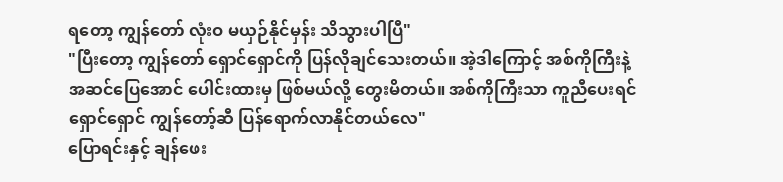ရတော့ ကျွန်တော် လုံးဝ မယှဉ်နိုင်မှန်း သိသွားပါပြီ"
"ပြီးတော့ ကျွန်တော် ရှောင်ရှောင်ကို ပြန်လိုချင်သေးတယ်။ အဲ့ဒါကြောင့် အစ်ကိုကြီးနဲ့ အဆင်ပြေအောင် ပေါင်းထားမှ ဖြစ်မယ်လို့ တွေးမိတယ်။ အစ်ကိုကြီးသာ ကူညီပေးရင် ရှောင်ရှောင် ကျွန်တော့်ဆီ ပြန်ရောက်လာနိုင်တယ်လေ"
ပြောရင်းနှင့် ချန်ဖေး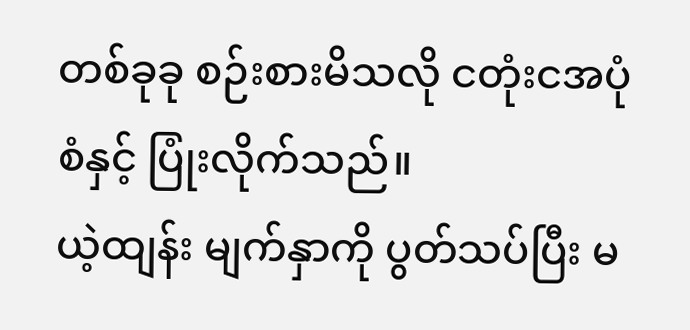တစ်ခုခု စဉ်းစားမိသလို ငတုံးငအပုံစံနှင့် ပြုံးလိုက်သည်။
ယဲ့ထျန်း မျက်နှာကို ပွတ်သပ်ပြီး မ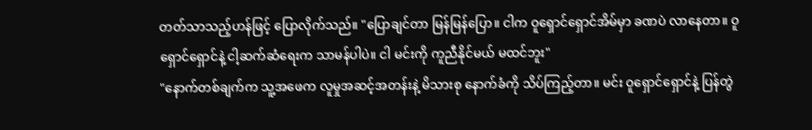တတ်သာသည့်ဟန်ဖြင့် ပြောလိုက်သည်။ "ပြောချင်တာ မြန်မြန်ပြော။ ငါက ဝူရှောင်ရှောင်အိမ်မှာ ခဏပဲ လာနေတာ။ ဝူရှောင်ရှောင်နဲ့ ငါ့ဆက်ဆံရေးက သာမန်ပါပဲ။ ငါ မင်းကို ကူညီနိုင်မယ် မထင်ဘူး"
"နောက်တစ်ချက်က သူ့အဖေက လူမှုအဆင့်အတန်းနဲ့ မိသားစု နောက်ခံကို သိပ်ကြည့်တာ။ မင်း ဝူရှောင်ရှောင်နဲ့ ပြန်တွဲ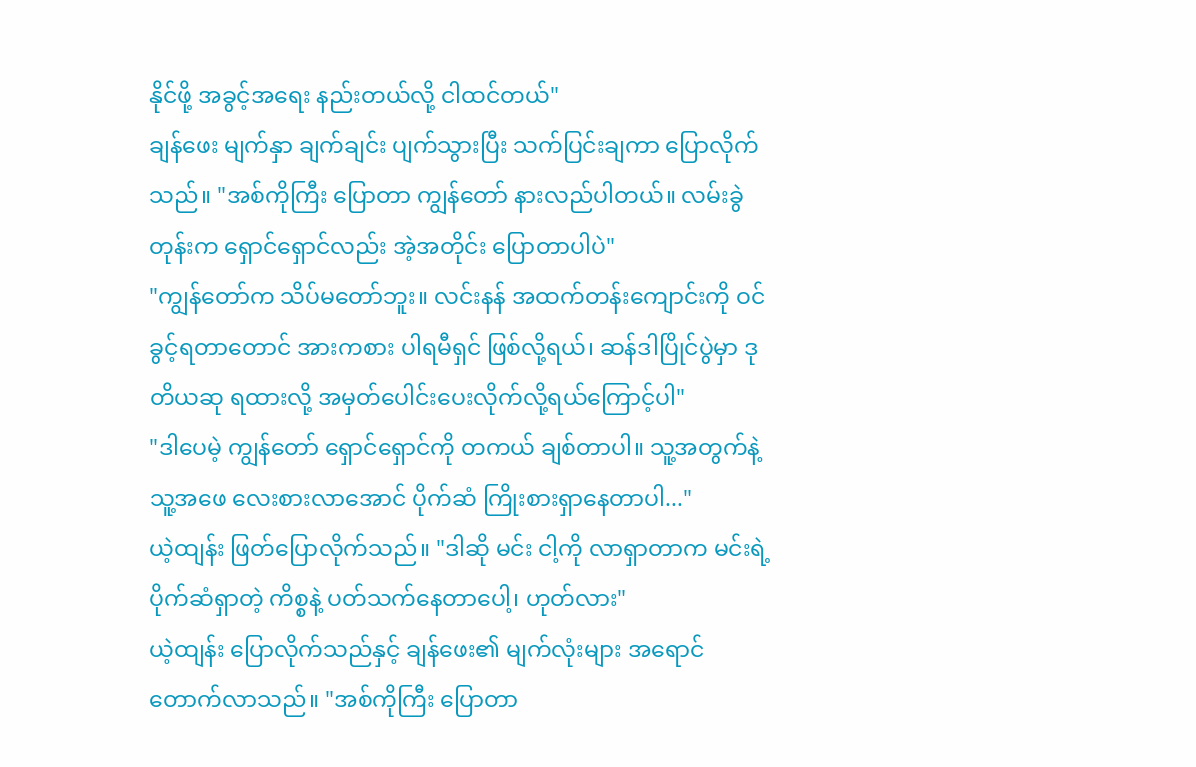နိုင်ဖို့ အခွင့်အရေး နည်းတယ်လို့ ငါထင်တယ်"
ချန်ဖေး မျက်နှာ ချက်ချင်း ပျက်သွားပြီး သက်ပြင်းချကာ ပြောလိုက်သည်။ "အစ်ကိုကြီး ပြောတာ ကျွန်တော် နားလည်ပါတယ်။ လမ်းခွဲတုန်းက ရှောင်ရှောင်လည်း အဲ့အတိုင်း ပြောတာပါပဲ"
"ကျွန်တော်က သိပ်မတော်ဘူး။ လင်းနန် အထက်တန်းကျောင်းကို ဝင်ခွင့်ရတာတောင် အားကစား ပါရမီရှင် ဖြစ်လို့ရယ်၊ ဆန်ဒါပြိုင်ပွဲမှာ ဒုတိယဆု ရထားလို့ အမှတ်ပေါင်းပေးလိုက်လို့ရယ်ကြောင့်ပါ"
"ဒါပေမဲ့ ကျွန်တော် ရှောင်ရှောင်ကို တကယ် ချစ်တာပါ။ သူ့အတွက်နဲ့ သူ့အဖေ လေးစားလာအောင် ပိုက်ဆံ ကြိုးစားရှာနေတာပါ..."
ယဲ့ထျန်း ဖြတ်ပြောလိုက်သည်။ "ဒါဆို မင်း ငါ့ကို လာရှာတာက မင်းရဲ့ ပိုက်ဆံရှာတဲ့ ကိစ္စနဲ့ ပတ်သက်နေတာပေါ့၊ ဟုတ်လား"
ယဲ့ထျန်း ပြောလိုက်သည်နှင့် ချန်ဖေး၏ မျက်လုံးများ အရောင်တောက်လာသည်။ "အစ်ကိုကြီး ပြောတာ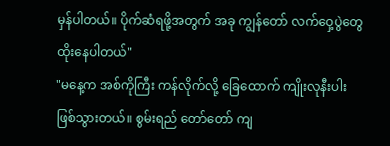မှန်ပါတယ်။ ပိုက်ဆံရဖို့အတွက် အခု ကျွန်တော် လက်ဝှေ့ပွဲတွေ ထိုးနေပါတယ်"
"မနေ့က အစ်ကိုကြီး ကန်လိုက်လို့ ခြေထောက် ကျိုးလုနီးပါး ဖြစ်သွားတယ်။ စွမ်းရည် တော်တော် ကျ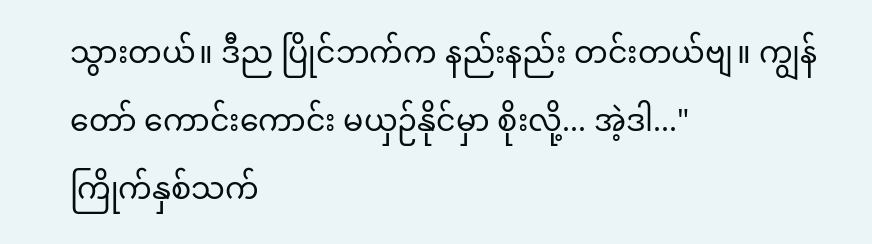သွားတယ်။ ဒီည ပြိုင်ဘက်က နည်းနည်း တင်းတယ်ဗျ။ ကျွန်တော် ကောင်းကောင်း မယှဉ်နိုင်မှာ စိုးလို့... အဲ့ဒါ..."
ကြိုက်နှစ်သက်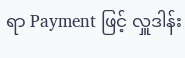ရာ Payment ဖြင့် လှူဒါန်း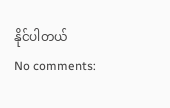နိုင်ပါတယ်
No comments: